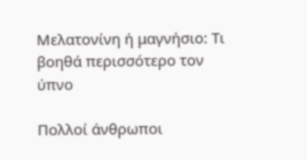Μελατονίνη ή μαγνήσιο: Τι βοηθά περισσότερο τον ύπνο

Πολλοί άνθρωποι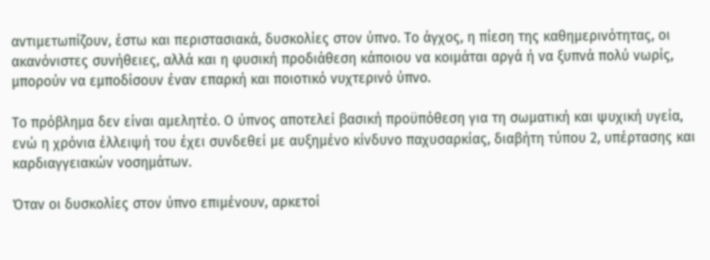αντιμετωπίζουν, έστω και περιστασιακά, δυσκολίες στον ύπνο. Το άγχος, η πίεση της καθημερινότητας, οι ακανόνιστες συνήθειες, αλλά και η φυσική προδιάθεση κάποιου να κοιμάται αργά ή να ξυπνά πολύ νωρίς, μπορούν να εμποδίσουν έναν επαρκή και ποιοτικό νυχτερινό ύπνο.

Το πρόβλημα δεν είναι αμελητέο. Ο ύπνος αποτελεί βασική προϋπόθεση για τη σωματική και ψυχική υγεία, ενώ η χρόνια έλλειψή του έχει συνδεθεί με αυξημένο κίνδυνο παχυσαρκίας, διαβήτη τύπου 2, υπέρτασης και καρδιαγγειακών νοσημάτων.

Όταν οι δυσκολίες στον ύπνο επιμένουν, αρκετοί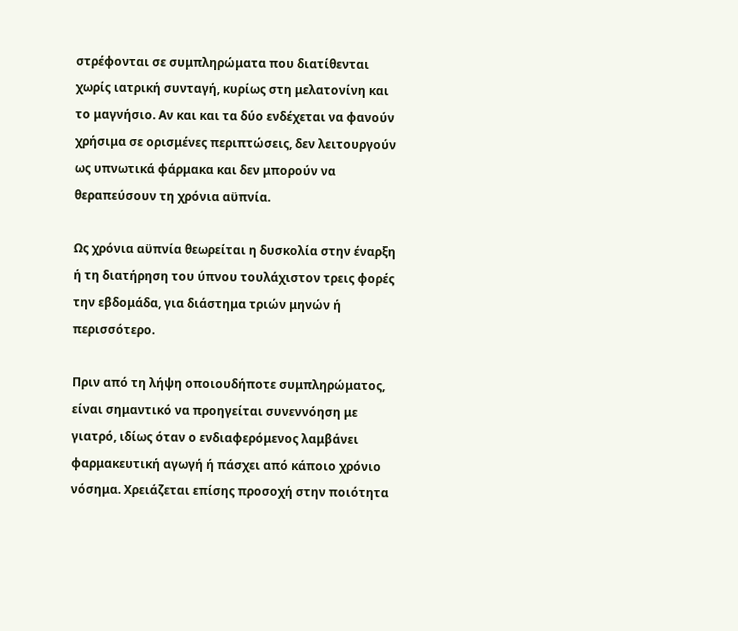στρέφονται σε συμπληρώματα που διατίθενται χωρίς ιατρική συνταγή, κυρίως στη μελατονίνη και το μαγνήσιο. Αν και και τα δύο ενδέχεται να φανούν χρήσιμα σε ορισμένες περιπτώσεις, δεν λειτουργούν ως υπνωτικά φάρμακα και δεν μπορούν να θεραπεύσουν τη χρόνια αϋπνία.

Ως χρόνια αϋπνία θεωρείται η δυσκολία στην έναρξη ή τη διατήρηση του ύπνου τουλάχιστον τρεις φορές την εβδομάδα, για διάστημα τριών μηνών ή περισσότερο.

Πριν από τη λήψη οποιουδήποτε συμπληρώματος, είναι σημαντικό να προηγείται συνεννόηση με γιατρό, ιδίως όταν ο ενδιαφερόμενος λαμβάνει φαρμακευτική αγωγή ή πάσχει από κάποιο χρόνιο νόσημα. Χρειάζεται επίσης προσοχή στην ποιότητα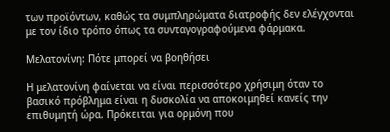των προϊόντων, καθώς τα συμπληρώματα διατροφής δεν ελέγχονται με τον ίδιο τρόπο όπως τα συνταγογραφούμενα φάρμακα.

Μελατονίνη: Πότε μπορεί να βοηθήσει

Η μελατονίνη φαίνεται να είναι περισσότερο χρήσιμη όταν το βασικό πρόβλημα είναι η δυσκολία να αποκοιμηθεί κανείς την επιθυμητή ώρα. Πρόκειται για ορμόνη που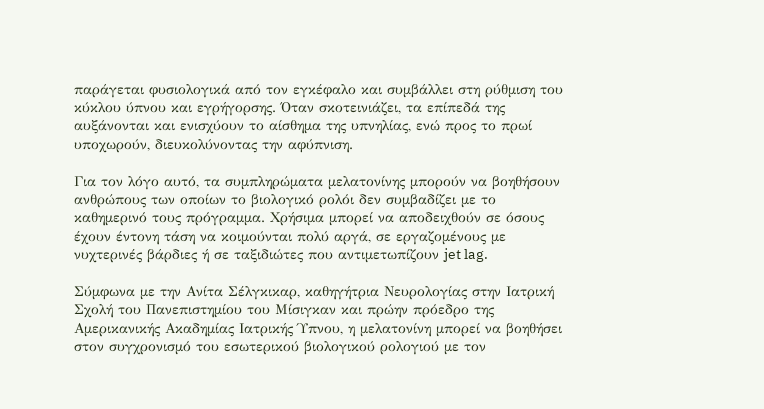παράγεται φυσιολογικά από τον εγκέφαλο και συμβάλλει στη ρύθμιση του κύκλου ύπνου και εγρήγορσης. Όταν σκοτεινιάζει, τα επίπεδά της αυξάνονται και ενισχύουν το αίσθημα της υπνηλίας, ενώ προς το πρωί υποχωρούν, διευκολύνοντας την αφύπνιση.

Για τον λόγο αυτό, τα συμπληρώματα μελατονίνης μπορούν να βοηθήσουν ανθρώπους των οποίων το βιολογικό ρολόι δεν συμβαδίζει με το καθημερινό τους πρόγραμμα. Χρήσιμα μπορεί να αποδειχθούν σε όσους έχουν έντονη τάση να κοιμούνται πολύ αργά, σε εργαζομένους με νυχτερινές βάρδιες ή σε ταξιδιώτες που αντιμετωπίζουν jet lag.

Σύμφωνα με την Ανίτα Σέλγκικαρ, καθηγήτρια Νευρολογίας στην Ιατρική Σχολή του Πανεπιστημίου του Μίσιγκαν και πρώην πρόεδρο της Αμερικανικής Ακαδημίας Ιατρικής Ύπνου, η μελατονίνη μπορεί να βοηθήσει στον συγχρονισμό του εσωτερικού βιολογικού ρολογιού με τον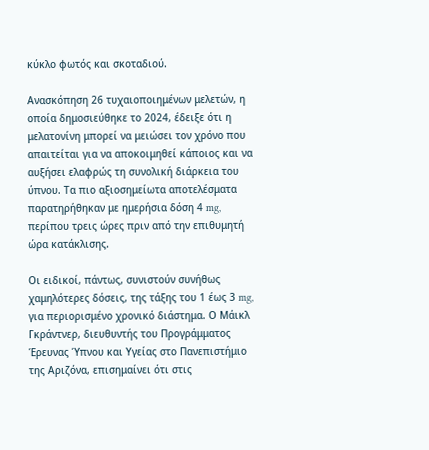κύκλο φωτός και σκοταδιού.

Ανασκόπηση 26 τυχαιοποιημένων μελετών, η οποία δημοσιεύθηκε το 2024, έδειξε ότι η μελατονίνη μπορεί να μειώσει τον χρόνο που απαιτείται για να αποκοιμηθεί κάποιος και να αυξήσει ελαφρώς τη συνολική διάρκεια του ύπνου. Τα πιο αξιοσημείωτα αποτελέσματα παρατηρήθηκαν με ημερήσια δόση 4 mg, περίπου τρεις ώρες πριν από την επιθυμητή ώρα κατάκλισης.

Οι ειδικοί, πάντως, συνιστούν συνήθως χαμηλότερες δόσεις, της τάξης του 1 έως 3 mg, για περιορισμένο χρονικό διάστημα. Ο Μάικλ Γκράντνερ, διευθυντής του Προγράμματος Έρευνας Ύπνου και Υγείας στο Πανεπιστήμιο της Αριζόνα, επισημαίνει ότι στις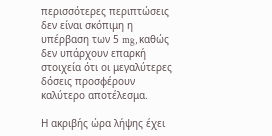περισσότερες περιπτώσεις δεν είναι σκόπιμη η υπέρβαση των 5 mg, καθώς δεν υπάρχουν επαρκή στοιχεία ότι οι μεγαλύτερες δόσεις προσφέρουν καλύτερο αποτέλεσμα.

Η ακριβής ώρα λήψης έχει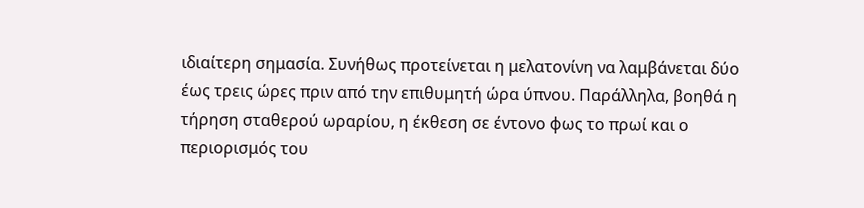ιδιαίτερη σημασία. Συνήθως προτείνεται η μελατονίνη να λαμβάνεται δύο έως τρεις ώρες πριν από την επιθυμητή ώρα ύπνου. Παράλληλα, βοηθά η τήρηση σταθερού ωραρίου, η έκθεση σε έντονο φως το πρωί και ο περιορισμός του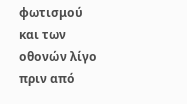φωτισμού και των οθονών λίγο πριν από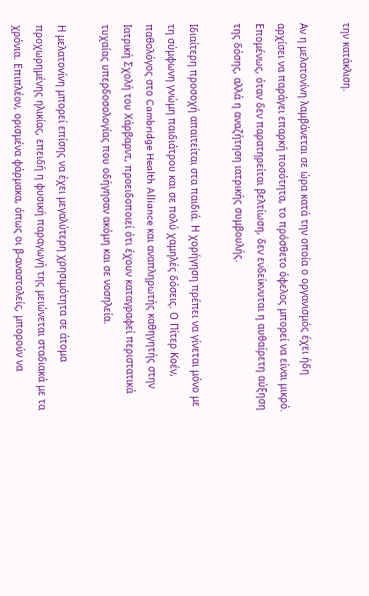την κατάκλιση.

Αν η μελατονίνη λαμβάνεται σε ώρα κατά την οποία ο οργανισμός έχει ήδη αρχίσει να παράγει επαρκή ποσότητα, το πρόσθετο όφελος μπορεί να είναι μικρό. Επομένως, όταν δεν παρατηρείται βελτίωση, δεν ενδείκνυται η αυθαίρετη αύξηση της δόσης, αλλά η αναζήτηση ιατρικής συμβουλής.

Ιδιαίτερη προσοχή απαιτείται στα παιδιά. Η χορήγηση πρέπει να γίνεται μόνο με τη σύμφωνη γνώμη παιδιάτρου και σε πολύ χαμηλές δόσεις. Ο Πίτερ Κοέν, παθολόγος στο Cambridge Health Alliance και αναπληρωτής καθηγητής στην Ιατρική Σχολή του Χάρβαρντ, προειδοποιεί ότι έχουν καταγραφεί περιστατικά τυχαίας υπερδοσολογίας που οδήγησαν ακόμη και σε νοσηλεία.

Η μελατονίνη μπορεί επίσης να έχει μεγαλύτερη χρησιμότητα σε άτομα προχωρημένης ηλικίας, επειδή η φυσική παραγωγή της μειώνεται σταδιακά με τα χρόνια. Επιπλέον, ορισμένα φάρμακα, όπως οι β-αναστολείς, μπορούν να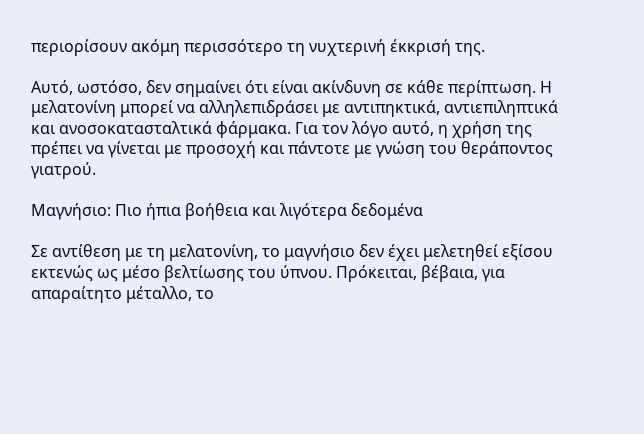περιορίσουν ακόμη περισσότερο τη νυχτερινή έκκρισή της.

Αυτό, ωστόσο, δεν σημαίνει ότι είναι ακίνδυνη σε κάθε περίπτωση. Η μελατονίνη μπορεί να αλληλεπιδράσει με αντιπηκτικά, αντιεπιληπτικά και ανοσοκατασταλτικά φάρμακα. Για τον λόγο αυτό, η χρήση της πρέπει να γίνεται με προσοχή και πάντοτε με γνώση του θεράποντος γιατρού.

Μαγνήσιο: Πιο ήπια βοήθεια και λιγότερα δεδομένα

Σε αντίθεση με τη μελατονίνη, το μαγνήσιο δεν έχει μελετηθεί εξίσου εκτενώς ως μέσο βελτίωσης του ύπνου. Πρόκειται, βέβαια, για απαραίτητο μέταλλο, το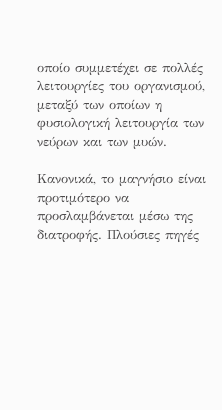οποίο συμμετέχει σε πολλές λειτουργίες του οργανισμού, μεταξύ των οποίων η φυσιολογική λειτουργία των νεύρων και των μυών.

Κανονικά, το μαγνήσιο είναι προτιμότερο να προσλαμβάνεται μέσω της διατροφής. Πλούσιες πηγές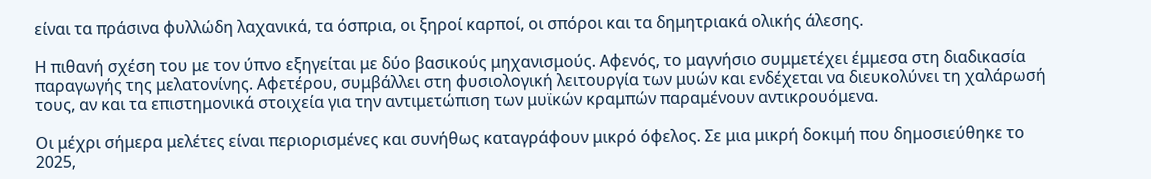είναι τα πράσινα φυλλώδη λαχανικά, τα όσπρια, οι ξηροί καρποί, οι σπόροι και τα δημητριακά ολικής άλεσης.

Η πιθανή σχέση του με τον ύπνο εξηγείται με δύο βασικούς μηχανισμούς. Αφενός, το μαγνήσιο συμμετέχει έμμεσα στη διαδικασία παραγωγής της μελατονίνης. Αφετέρου, συμβάλλει στη φυσιολογική λειτουργία των μυών και ενδέχεται να διευκολύνει τη χαλάρωσή τους, αν και τα επιστημονικά στοιχεία για την αντιμετώπιση των μυϊκών κραμπών παραμένουν αντικρουόμενα.

Οι μέχρι σήμερα μελέτες είναι περιορισμένες και συνήθως καταγράφουν μικρό όφελος. Σε μια μικρή δοκιμή που δημοσιεύθηκε το 2025,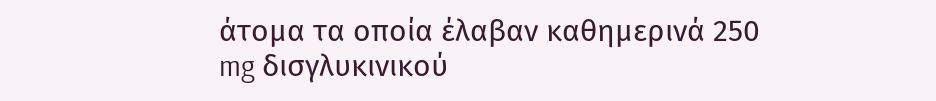άτομα τα οποία έλαβαν καθημερινά 250 mg δισγλυκινικού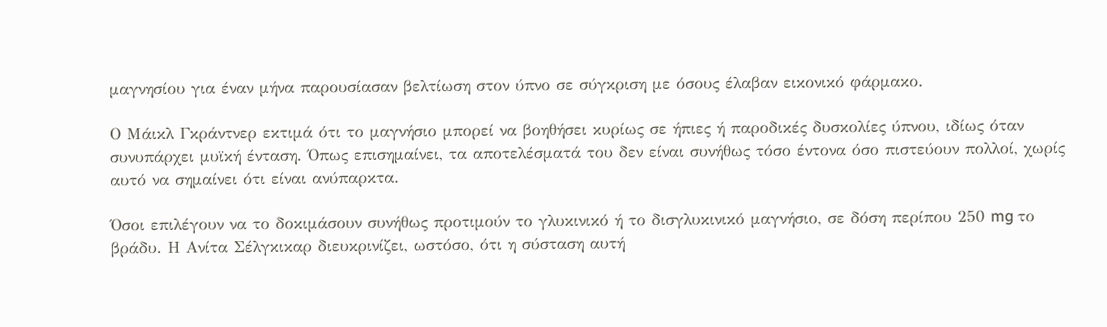μαγνησίου για έναν μήνα παρουσίασαν βελτίωση στον ύπνο σε σύγκριση με όσους έλαβαν εικονικό φάρμακο.

Ο Μάικλ Γκράντνερ εκτιμά ότι το μαγνήσιο μπορεί να βοηθήσει κυρίως σε ήπιες ή παροδικές δυσκολίες ύπνου, ιδίως όταν συνυπάρχει μυϊκή ένταση. Όπως επισημαίνει, τα αποτελέσματά του δεν είναι συνήθως τόσο έντονα όσο πιστεύουν πολλοί, χωρίς αυτό να σημαίνει ότι είναι ανύπαρκτα.

Όσοι επιλέγουν να το δοκιμάσουν συνήθως προτιμούν το γλυκινικό ή το δισγλυκινικό μαγνήσιο, σε δόση περίπου 250 mg το βράδυ. Η Ανίτα Σέλγκικαρ διευκρινίζει, ωστόσο, ότι η σύσταση αυτή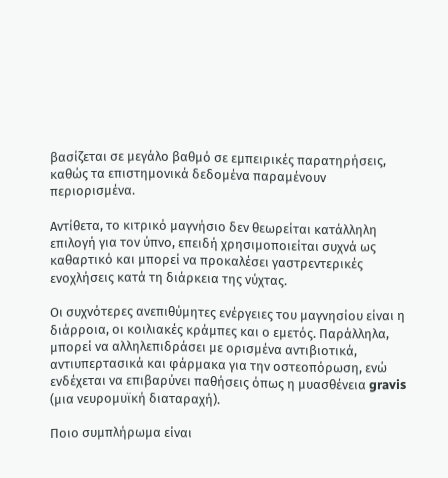βασίζεται σε μεγάλο βαθμό σε εμπειρικές παρατηρήσεις, καθώς τα επιστημονικά δεδομένα παραμένουν περιορισμένα.

Αντίθετα, το κιτρικό μαγνήσιο δεν θεωρείται κατάλληλη επιλογή για τον ύπνο, επειδή χρησιμοποιείται συχνά ως καθαρτικό και μπορεί να προκαλέσει γαστρεντερικές ενοχλήσεις κατά τη διάρκεια της νύχτας.

Οι συχνότερες ανεπιθύμητες ενέργειες του μαγνησίου είναι η διάρροια, οι κοιλιακές κράμπες και ο εμετός. Παράλληλα, μπορεί να αλληλεπιδράσει με ορισμένα αντιβιοτικά, αντιυπερτασικά και φάρμακα για την οστεοπόρωση, ενώ ενδέχεται να επιβαρύνει παθήσεις όπως η μυασθένεια gravis (μια νευρομυϊκή διαταραχή).

Ποιο συμπλήρωμα είναι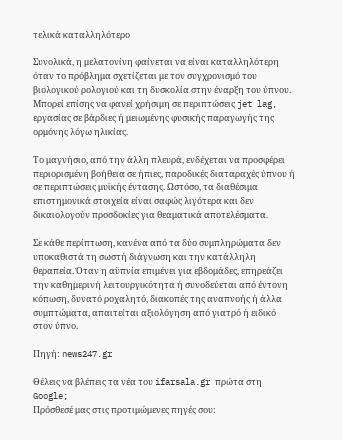τελικά καταλληλότερο

Συνολικά, η μελατονίνη φαίνεται να είναι καταλληλότερη όταν το πρόβλημα σχετίζεται με τον συγχρονισμό του βιολογικού ρολογιού και τη δυσκολία στην έναρξη του ύπνου. Μπορεί επίσης να φανεί χρήσιμη σε περιπτώσεις jet lag, εργασίας σε βάρδιες ή μειωμένης φυσικής παραγωγής της ορμόνης λόγω ηλικίας.

Το μαγνήσιο, από την άλλη πλευρά, ενδέχεται να προσφέρει περιορισμένη βοήθεια σε ήπιες, παροδικές διαταραχές ύπνου ή σε περιπτώσεις μυϊκής έντασης. Ωστόσο, τα διαθέσιμα επιστημονικά στοιχεία είναι σαφώς λιγότερα και δεν δικαιολογούν προσδοκίες για θεαματικά αποτελέσματα.

Σε κάθε περίπτωση, κανένα από τα δύο συμπληρώματα δεν υποκαθιστά τη σωστή διάγνωση και την κατάλληλη θεραπεία. Όταν η αϋπνία επιμένει για εβδομάδες, επηρεάζει την καθημερινή λειτουργικότητα ή συνοδεύεται από έντονη κόπωση, δυνατό ροχαλητό, διακοπές της αναπνοής ή άλλα συμπτώματα, απαιτείται αξιολόγηση από γιατρό ή ειδικό στον ύπνο.

Πηγή: news247.gr

Θέλεις να βλέπεις τα νέα του ifarsala.gr πρώτα στη Google;
Πρόσθεσέ μας στις προτιμώμενες πηγές σου: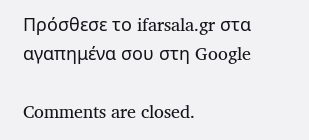Πρόσθεσε το ifarsala.gr στα
αγαπημένα σου στη Google

Comments are closed.